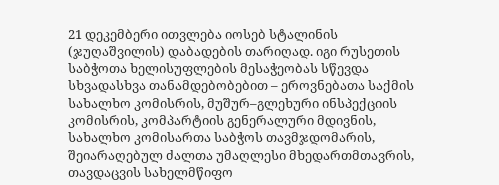21 დეკემბერი ითვლება იოსებ სტალინის (ჯუღაშვილის) დაბადების თარიღად. იგი რუსეთის საბჭოთა ხელისუფლების მესაჭეობას სწევდა სხვადასხვა თანამდებობებით – ეროვნებათა საქმის სახალხო კომისრის, მუშურ–გლეხური ინსპექციის კომისრის, კომპარტიის გენერალური მდივნის, სახალხო კომისართა საბჭოს თავმჯდომარის, შეიარაღებულ ძალთა უმაღლესი მხედართმთავრის, თავდაცვის სახელმწიფო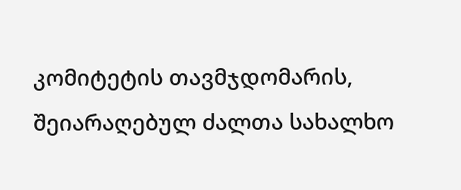კომიტეტის თავმჯდომარის, შეიარაღებულ ძალთა სახალხო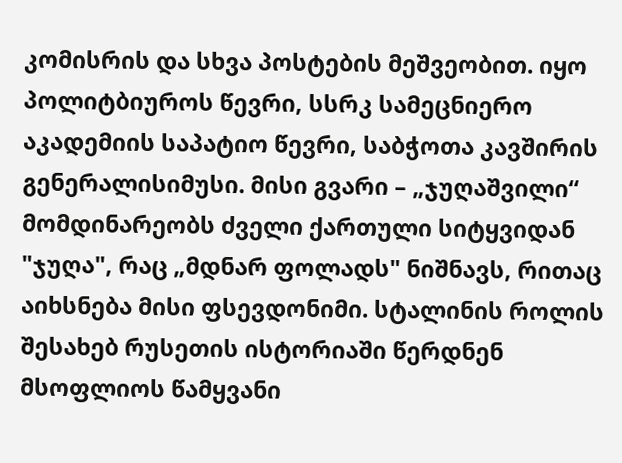კომისრის და სხვა პოსტების მეშვეობით. იყო პოლიტბიუროს წევრი, სსრკ სამეცნიერო აკადემიის საპატიო წევრი, საბჭოთა კავშირის გენერალისიმუსი. მისი გვარი – „ჯუღაშვილი“ მომდინარეობს ძველი ქართული სიტყვიდან "ჯუღა", რაც „მდნარ ფოლადს" ნიშნავს, რითაც აიხსნება მისი ფსევდონიმი. სტალინის როლის შესახებ რუსეთის ისტორიაში წერდნენ მსოფლიოს წამყვანი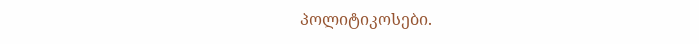პოლიტიკოსები.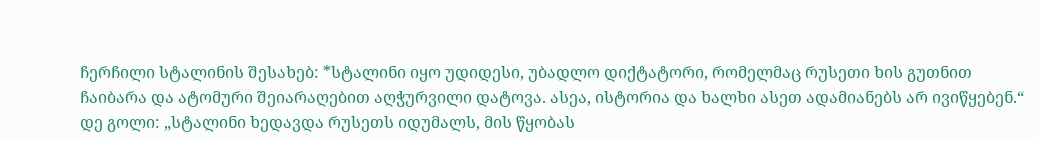ჩერჩილი სტალინის შესახებ: *სტალინი იყო უდიდესი, უბადლო დიქტატორი, რომელმაც რუსეთი ხის გუთნით ჩაიბარა და ატომური შეიარაღებით აღჭურვილი დატოვა. ასეა, ისტორია და ხალხი ასეთ ადამიანებს არ ივიწყებენ.“ დე გოლი: „სტალინი ხედავდა რუსეთს იდუმალს, მის წყობას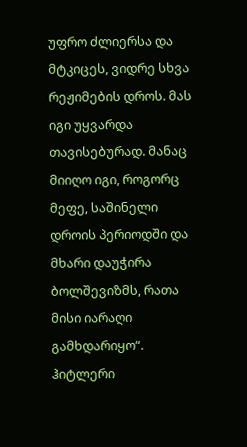უფრო ძლიერსა და მტკიცეს, ვიდრე სხვა რეჟიმების დროს. მას იგი უყვარდა თავისებურად. მანაც მიიღო იგი, როგორც მეფე, საშინელი დროის პერიოდში და მხარი დაუჭირა ბოლშევიზმს, რათა მისი იარაღი გამხდარიყო“. ჰიტლერი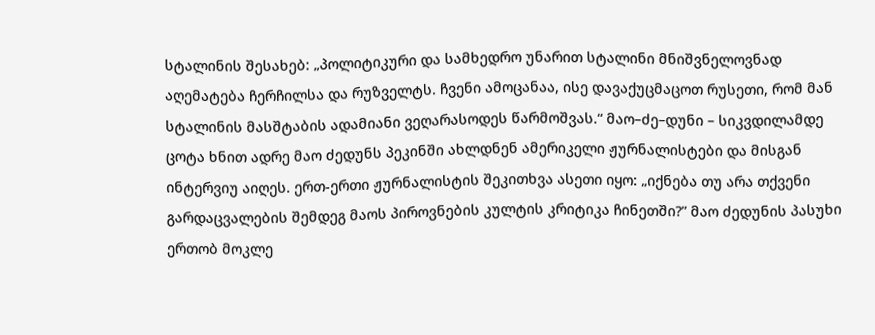სტალინის შესახებ: „პოლიტიკური და სამხედრო უნარით სტალინი მნიშვნელოვნად აღემატება ჩერჩილსა და რუზველტს. ჩვენი ამოცანაა, ისე დავაქუცმაცოთ რუსეთი, რომ მან სტალინის მასშტაბის ადამიანი ვეღარასოდეს წარმოშვას.“ მაო–ძე–დუნი – სიკვდილამდე ცოტა ხნით ადრე მაო ძედუნს პეკინში ახლდნენ ამერიკელი ჟურნალისტები და მისგან ინტერვიუ აიღეს. ერთ-ერთი ჟურნალისტის შეკითხვა ასეთი იყო: „იქნება თუ არა თქვენი გარდაცვალების შემდეგ მაოს პიროვნების კულტის კრიტიკა ჩინეთში?” მაო ძედუნის პასუხი ერთობ მოკლე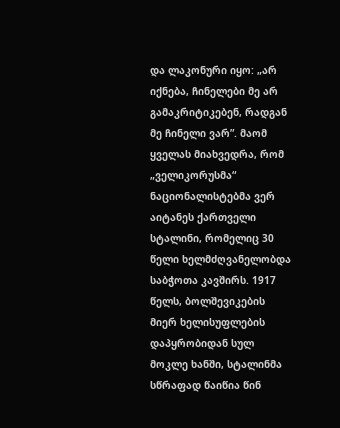და ლაკონური იყო: „არ იქნება, ჩინელები მე არ გამაკრიტიკებენ, რადგან მე ჩინელი ვარ”. მაომ ყველას მიახვედრა, რომ „ველიკორუსმა“ ნაციონალისტებმა ვერ აიტანეს ქართველი სტალინი, რომელიც 30 წელი ხელმძღვანელობდა საბჭოთა კავშირს. 1917 წელს, ბოლშევიკების მიერ ხელისუფლების დაპყრობიდან სულ მოკლე ხანში, სტალინმა სწრაფად წაიწია წინ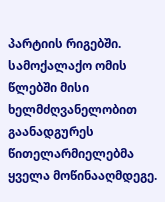პარტიის რიგებში. სამოქალაქო ომის წლებში მისი ხელმძღვანელობით გაანადგურეს წითელარმიელებმა ყველა მოწინააღმდეგე.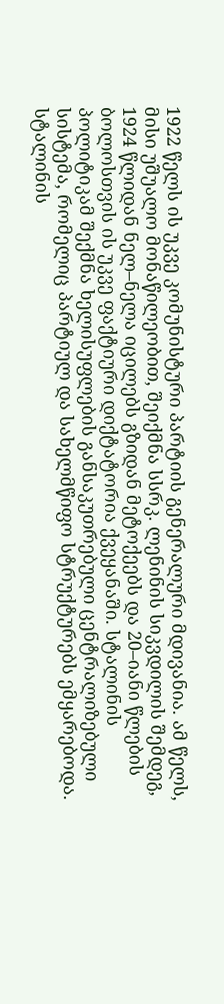1922 წელს ის უკვე კომუნისტური პარტიის გენერალური მდივანია. ამ წელს, მისი უშუალო მონაწილეობით, შეიქმნა სსრკ. ლენინის სიკვდილის შემდეგ, 1924 წლიდან ნელ–ნელა იცილებს გზიდან მეტოქეებს და 20–იანი წლების ბოლოსთვის ის უკვე ფაქტიური დიქტატორია ქვეყანაში. სტალინის პოლიტიკამ შექმნა ხელისუფლების განსაკუთრებული ცენტრალიზებული სისტემა, რომელიც პარტიულ და სახელმწიფო სტრუქტურებს ემყარებოდა. სტალინის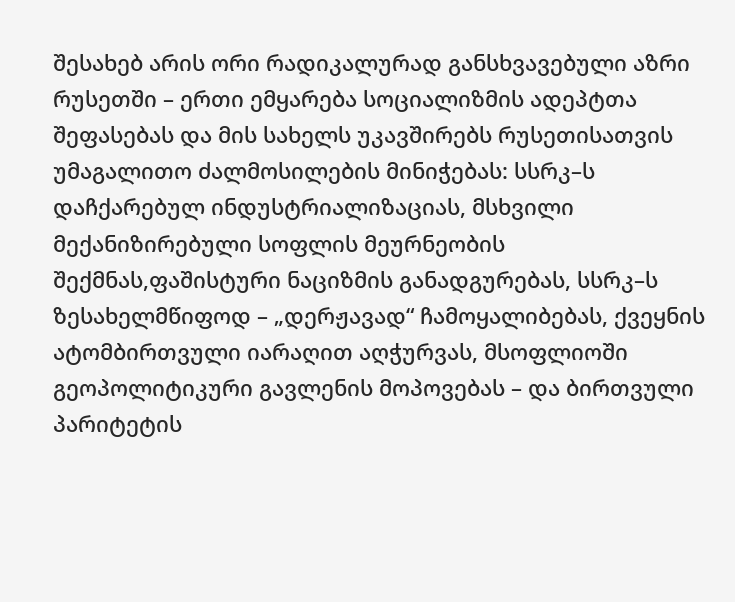შესახებ არის ორი რადიკალურად განსხვავებული აზრი რუსეთში – ერთი ემყარება სოციალიზმის ადეპტთა შეფასებას და მის სახელს უკავშირებს რუსეთისათვის უმაგალითო ძალმოსილების მინიჭებას: სსრკ–ს დაჩქარებულ ინდუსტრიალიზაციას, მსხვილი მექანიზირებული სოფლის მეურნეობის შექმნას,ფაშისტური ნაციზმის განადგურებას, სსრკ–ს ზესახელმწიფოდ – „დერჟავად“ ჩამოყალიბებას, ქვეყნის ატომბირთვული იარაღით აღჭურვას, მსოფლიოში გეოპოლიტიკური გავლენის მოპოვებას – და ბირთვული პარიტეტის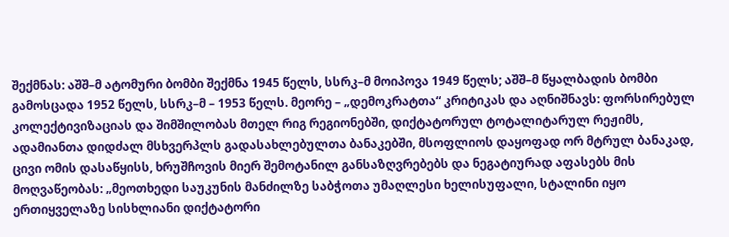შექმნას: აშშ–მ ატომური ბომბი შექმნა 1945 წელს, სსრკ–მ მოიპოვა 1949 წელს; აშშ–მ წყალბადის ბომბი გამოსცადა 1952 წელს, სსრკ–მ – 1953 წელს. მეორე – „დემოკრატთა“ კრიტიკას და აღნიშნავს: ფორსირებულ კოლექტივიზაციას და შიმშილობას მთელ რიგ რეგიონებში, დიქტატორულ ტოტალიტარულ რეჟიმს, ადამიანთა დიდძალ მსხვერპლს გადასახლებულთა ბანაკებში, მსოფლიოს დაყოფად ორ მტრულ ბანაკად, ცივი ომის დასაწყისს, ხრუშჩოვის მიერ შემოტანილ განსაზღვრებებს და ნეგატიურად აფასებს მის მოღვაწეობას: „მეოთხედი საუკუნის მანძილზე საბჭოთა უმაღლესი ხელისუფალი, სტალინი იყო ერთიყველაზე სისხლიანი დიქტატორი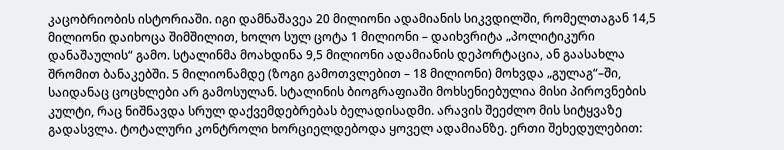კაცობრიობის ისტორიაში. იგი დამნაშავეა 20 მილიონი ადამიანის სიკვდილში, რომელთაგან 14,5 მილიონი დაიხოცა შიმშილით, ხოლო სულ ცოტა 1 მილიონი – დაიხვრიტა „პოლიტიკური დანაშაულის“ გამო. სტალინმა მოახდინა 9,5 მილიონი ადამიანის დეპორტაცია, ან გაასახლა შრომით ბანაკებში. 5 მილიონამდე (ზოგი გამოთვლებით – 18 მილიონი) მოხვდა „გულაგ“–ში, საიდანაც ცოცხლები არ გამოსულან. სტალინის ბიოგრაფიაში მოხსენიებულია მისი პიროვნების კულტი, რაც ნიშნავდა სრულ დაქვემდებრებას ბელადისადმი. არავის შეეძლო მის სიტყვაზე გადასვლა. ტოტალური კონტროლი ხორციელდებოდა ყოველ ადამიანზე. ერთი შეხედულებით: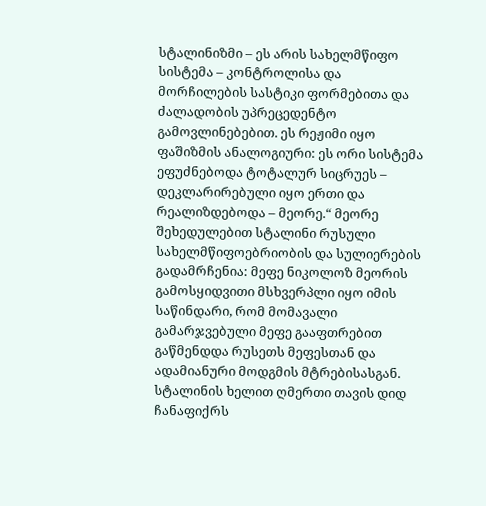სტალინიზმი – ეს არის სახელმწიფო სისტემა – კონტროლისა და მორჩილების სასტიკი ფორმებითა და ძალადობის უპრეცედენტო გამოვლინებებით. ეს რეჟიმი იყო ფაშიზმის ანალოგიური: ეს ორი სისტემა ეფუძნებოდა ტოტალურ სიცრუეს – დეკლარირებული იყო ერთი და რეალიზდებოდა – მეორე.“ მეორე შეხედულებით სტალინი რუსული სახელმწიფოებრიობის და სულიერების გადამრჩენია: მეფე ნიკოლოზ მეორის გამოსყიდვითი მსხვერპლი იყო იმის საწინდარი, რომ მომავალი გამარჯვებული მეფე გააფთრებით გაწმენდდა რუსეთს მეფესთან და ადამიანური მოდგმის მტრებისასგან. სტალინის ხელით ღმერთი თავის დიდ ჩანაფიქრს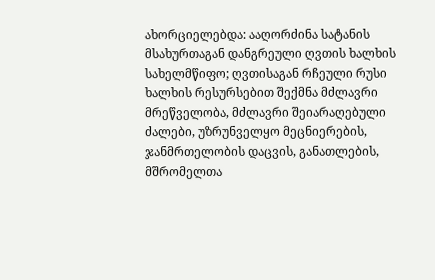ახორციელებდა: ააღორძინა სატანის მსახურთაგან დანგრეული ღვთის ხალხის სახელმწიფო; ღვთისაგან რჩეული რუსი ხალხის რესურსებით შექმნა მძლავრი მრეწველობა, მძლავრი შეიარაღებული ძალები, უზრუნველყო მეცნიერების, ჯანმრთელობის დაცვის, განათლების, მშრომელთა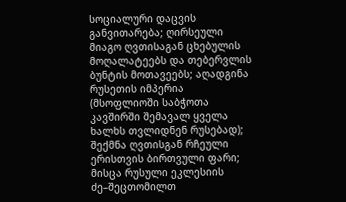სოციალური დაცვის განვითარება; ღირსეული მიაგო ღვთისაგან ცხებულის მოღალატეებს და თებერვლის ბუნტის მოთავეებს; აღადგინა რუსეთის იმპერია (მსოფლიოში საბჭოთა კავშირში შემავალ ყველა ხალხს თვლიდნენ რუსებად); შექმნა ღვთისგან რჩეული ერისთვის ბირთვული ფარი; მისცა რუსული ეკლესიის ძე–შეცთომილთ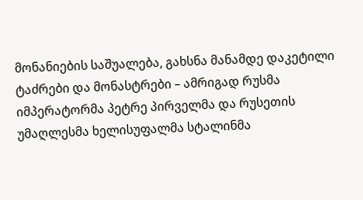მონანიების საშუალება, გახსნა მანამდე დაკეტილი ტაძრები და მონასტრები – ამრიგად რუსმა იმპერატორმა პეტრე პირველმა და რუსეთის უმაღლესმა ხელისუფალმა სტალინმა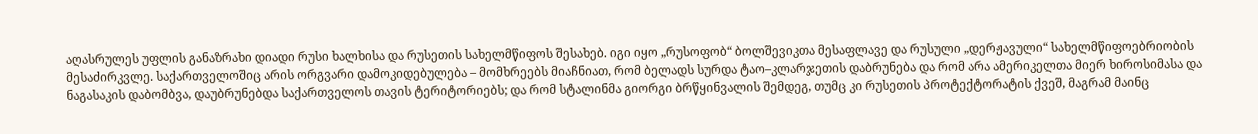აღასრულეს უფლის განაზრახი დიადი რუსი ხალხისა და რუსეთის სახელმწიფოს შესახებ. იგი იყო „რუსოფობ“ ბოლშევიკთა მესაფლავე და რუსული „დერჟავული“ სახელმწიფოებრიობის მესაძირკვლე. საქართველოშიც არის ორგვარი დამოკიდებულება – მომხრეებს მიაჩნიათ, რომ ბელადს სურდა ტაო–კლარჯეთის დაბრუნება და რომ არა ამერიკელთა მიერ ხიროსიმასა და ნაგასაკის დაბომბვა, დაუბრუნებდა საქართველოს თავის ტერიტორიებს; და რომ სტალინმა გიორგი ბრწყინვალის შემდეგ, თუმც კი რუსეთის პროტექტორატის ქვეშ, მაგრამ მაინც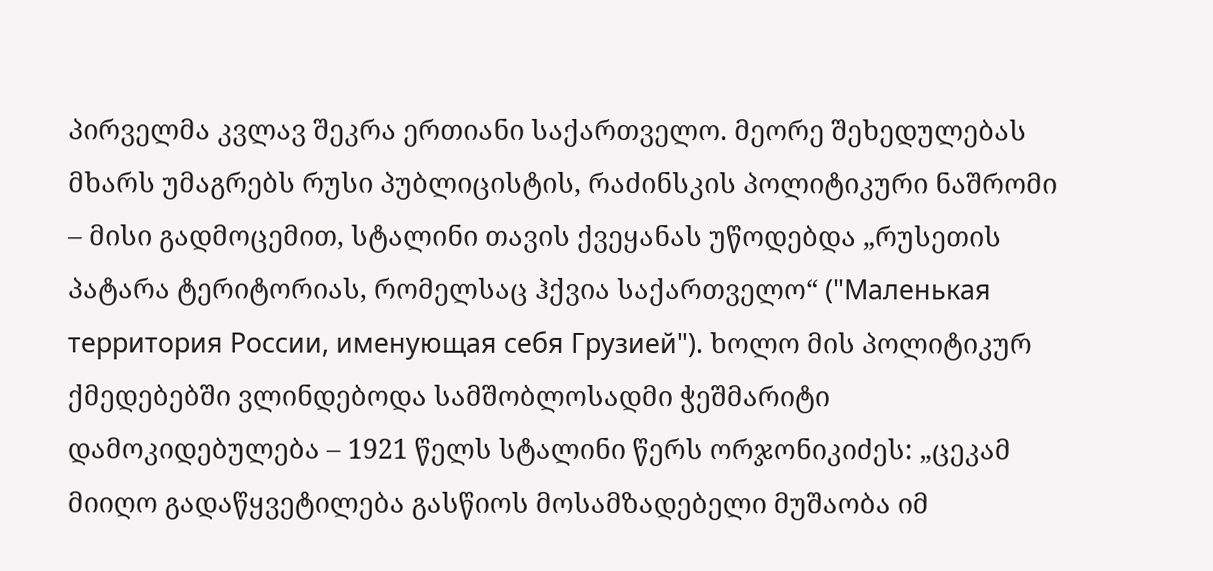პირველმა კვლავ შეკრა ერთიანი საქართველო. მეორე შეხედულებას მხარს უმაგრებს რუსი პუბლიცისტის, რაძინსკის პოლიტიკური ნაშრომი – მისი გადმოცემით, სტალინი თავის ქვეყანას უწოდებდა „რუსეთის პატარა ტერიტორიას, რომელსაც ჰქვია საქართველო“ ("Маленькая территория России, именующая себя Грузией"). ხოლო მის პოლიტიკურ ქმედებებში ვლინდებოდა სამშობლოსადმი ჭეშმარიტი დამოკიდებულება – 1921 წელს სტალინი წერს ორჯონიკიძეს: „ცეკამ მიიღო გადაწყვეტილება გასწიოს მოსამზადებელი მუშაობა იმ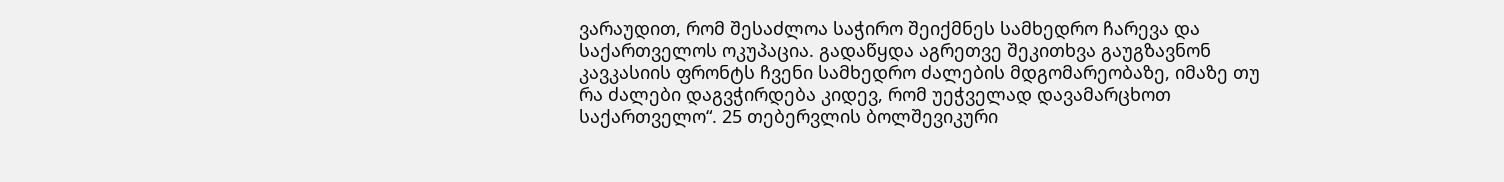ვარაუდით, რომ შესაძლოა საჭირო შეიქმნეს სამხედრო ჩარევა და საქართველოს ოკუპაცია. გადაწყდა აგრეთვე შეკითხვა გაუგზავნონ კავკასიის ფრონტს ჩვენი სამხედრო ძალების მდგომარეობაზე, იმაზე თუ რა ძალები დაგვჭირდება კიდევ, რომ უეჭველად დავამარცხოთ საქართველო“. 25 თებერვლის ბოლშევიკური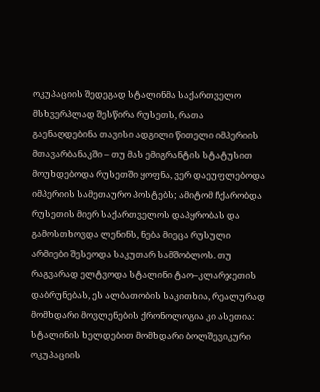ოკუპაციის შედეგად სტალინმა საქართველო მსხვერპლად შესწირა რუსეთს, რათა გაენაღდებინა თავისი ადგილი წითელი იმპერიის მთავარბანაკში – თუ მას ემიგრანტის სტატუსით მოუხდებოდა რუსეთში ყოფნა, ვერ დაეუფლებოდა იმპერიის სამეთაურო პოსტებს; ამიტომ ჩქარობდა რუსეთის მიერ საქართველოს დაპყრობას და გამოსთხოვდა ლენინს, ნება მიეცა რუსული არმიები შესეოდა საკუთარ სამშობლოს. თუ რაგვარად ელტვოდა სტალინი ტაო–კლარჯეთის დაბრუნებას, ეს ალბათობის საკითხია, რეალურად მომხდარი მოვლენების ქრონოლოგია კი ასეთია: სტალინის ხელდებით მომხდარი ბოლშევიკური ოკუპაციის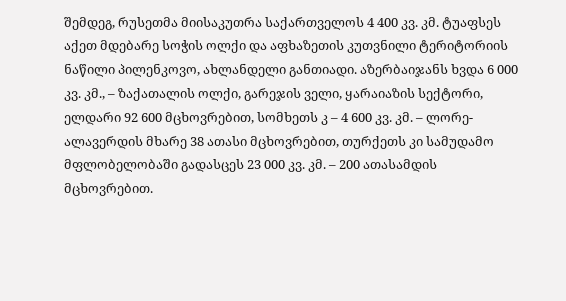შემდეგ, რუსეთმა მიისაკუთრა საქართველოს 4 400 კვ. კმ. ტუაფსეს აქეთ მდებარე სოჭის ოლქი და აფხაზეთის კუთვნილი ტერიტორიის ნაწილი პილენკოვო, ახლანდელი განთიადი. აზერბაიჯანს ხვდა 6 000 კვ. კმ., – ზაქათალის ოლქი, გარეჯის ველი, ყარაიაზის სექტორი, ელდარი 92 600 მცხოვრებით, სომხეთს კ – 4 600 კვ. კმ. – ლორე-ალავერდის მხარე 38 ათასი მცხოვრებით, თურქეთს კი სამუდამო მფლობელობაში გადასცეს 23 000 კვ. კმ. – 200 ათასამდის მცხოვრებით.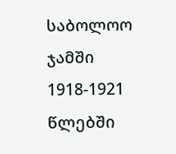საბოლოო ჯამში 1918-1921 წლებში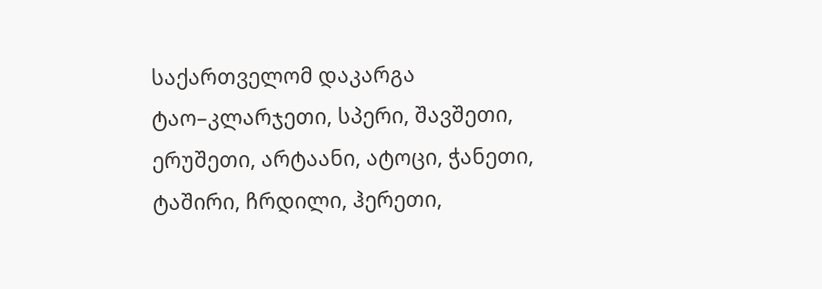საქართველომ დაკარგა ტაო–კლარჯეთი, სპერი, შავშეთი, ერუშეთი, არტაანი, ატოცი, ჭანეთი, ტაშირი, ჩრდილი, ჰერეთი,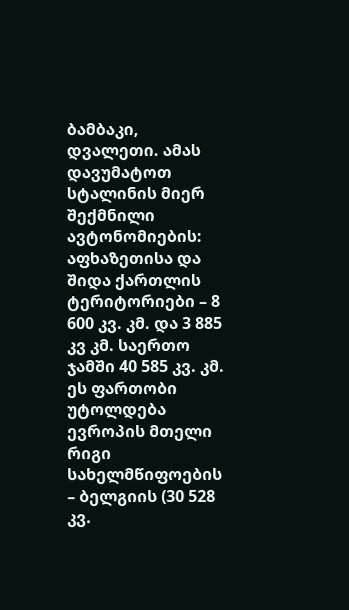ბამბაკი, დვალეთი. ამას დავუმატოთ სტალინის მიერ შექმნილი ავტონომიების: აფხაზეთისა და შიდა ქართლის ტერიტორიები – 8 600 კვ. კმ. და 3 885 კვ კმ. საერთო ჯამში 40 585 კვ. კმ. ეს ფართობი უტოლდება ევროპის მთელი რიგი სახელმწიფოების – ბელგიის (30 528 კვ.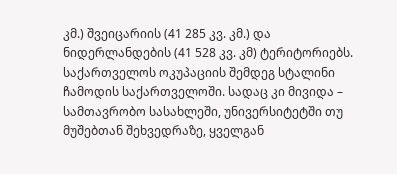კმ.) შვეიცარიის (41 285 კვ. კმ.) და ნიდერლანდების (41 528 კვ. კმ) ტერიტორიებს. საქართველოს ოკუპაციის შემდეგ სტალინი ჩამოდის საქართველოში. სადაც კი მივიდა – სამთავრობო სასახლეში, უნივერსიტეტში თუ მუშებთან შეხვედრაზე, ყველგან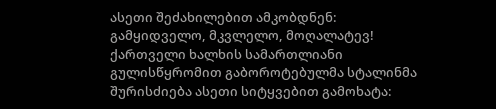ასეთი შეძახილებით ამკობდნენ: გამყიდველო, მკვლელო, მოღალატევ! ქართველი ხალხის სამართლიანი გულისწყრომით გაბოროტებულმა სტალინმა შურისძიება ასეთი სიტყვებით გამოხატა: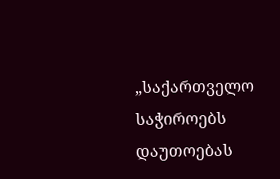„საქართველო საჭიროებს დაუთოებას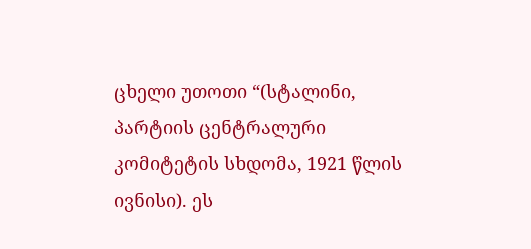ცხელი უთოთი “(სტალინი, პარტიის ცენტრალური კომიტეტის სხდომა, 1921 წლის ივნისი). ეს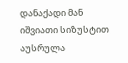დანაქადი მან იშვიათი სიზუსტით აუსრულა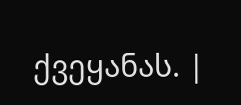ქვეყანას. |